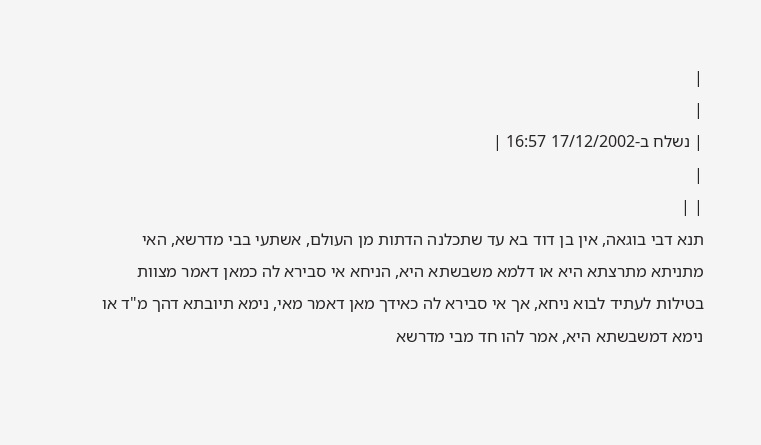|
|
| נשלח ב-17/12/2002 16:57 |
|
| |
תנא דבי בוגאה, אין בן דוד בא עד שתכלנה הדתות מן העולם, אשתעי בבי מדרשא, האי מתניתא מתרצתא היא או דלמא משבשתא היא, הניחא אי סבירא לה כמאן דאמר מצוות בטילות לעתיד לבוא ניחא, אך אי סבירא לה כאידך מאן דאמר מאי, נימא תיובתא דהך מ"ד או נימא דמשבשתא היא, אמר להו חד מבי מדרשא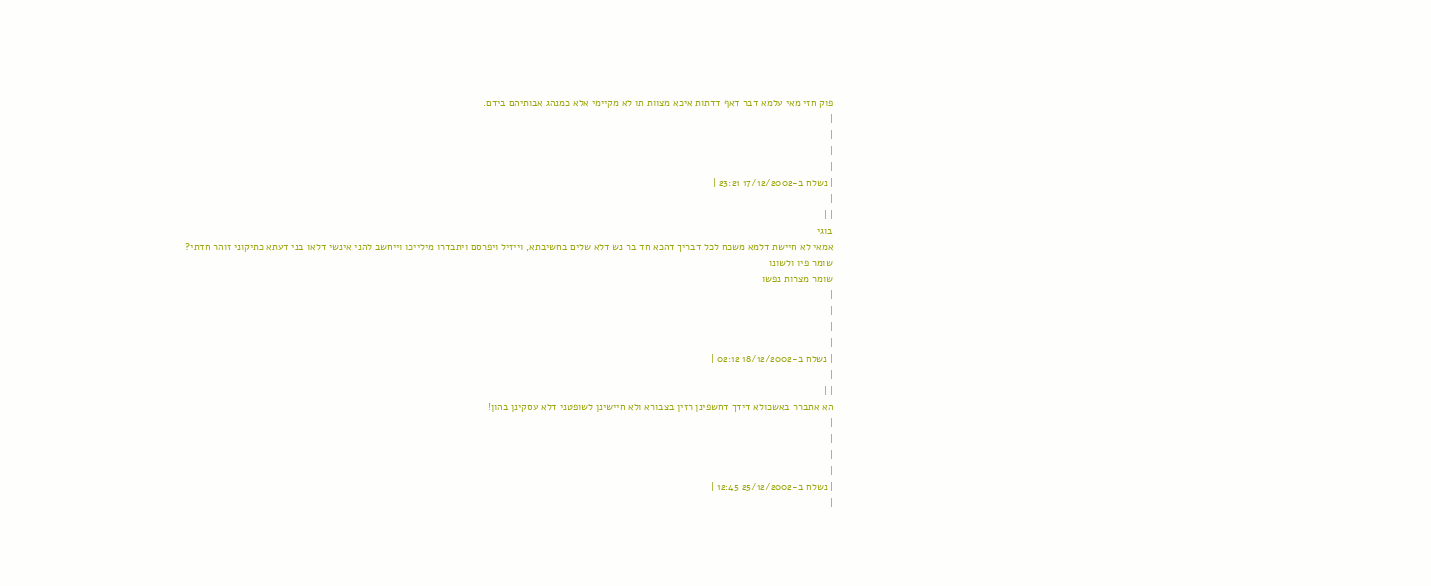פוק חזי מאי עלמא דבר דאף דדתות איכא מצוות תו לא מקיימי אלא כמנהג אבותיהם בידם.
|
|
|
|
| נשלח ב-17/12/2002 23:21 |
|
| |
בוגי
אמאי לא חיישת דלמא משכח לכל דבריך דהכא חד בר נש דלא שלים בחשיבתא, וייזיל ויפרסם ויתבדרו מילייכו וייחשב להני אינשי דלאו בני דעתא כתיקוני זוהר חדתי?
שומר פיו ולשונו
שומר מצרות נפשו
|
|
|
|
| נשלח ב-18/12/2002 02:12 |
|
| |
הא אתברר באשכולא דידך דחשפינן רזין בצבורא ולא חיישינן לשופטני דלא עסקינן בהון!
|
|
|
|
| נשלח ב-25/12/2002 12:45 |
|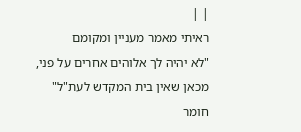| |
ראיתי מאמר מעניין ומקומם
"לא יהיה לך אלוהים אחרים על פני, מכאן שאין בית המקדש לעת"ל"
חומר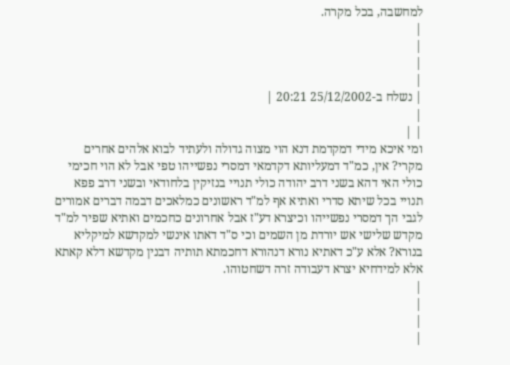למחשבה, בכל מקרה.
|
|
|
|
| נשלח ב-25/12/2002 20:21 |
|
| |
ומי איכא מידי דמקדמת דנא הוי מצוה גדולה ולעתיד לבוא אלהים אחרים מקרי? אין, כמ"ד דמעליותא דקדמאי דמסרי נפשייהו טפי אבל לא הוי חכימי כולי האי דהא בשני דרב יהודה כולי תנויי בנזיקין בלחודאי ובשני דרב פפא תנויי בכל שיתא סדרי ואתיא אף למ"ד ראשונים כמלאכים דבמה דברים אמורים לגבי הך דמסרי נפשייהו וכיצרא דע"ז אבל אחרונים כחכמים ואתיא שפיר למ"ד מקדש שלישי אש יורדת מן השמים וכי ס"ד דאתו אינשי למקדשא למיקליא בנורא? אלא ע"כ דאתיא נורא דנהורא דחכמתא תותיה דבנין מקדשא דלא קאתא אלא למידחיא יצרא דעבודה זרה דשחטוהו.
|
|
|
|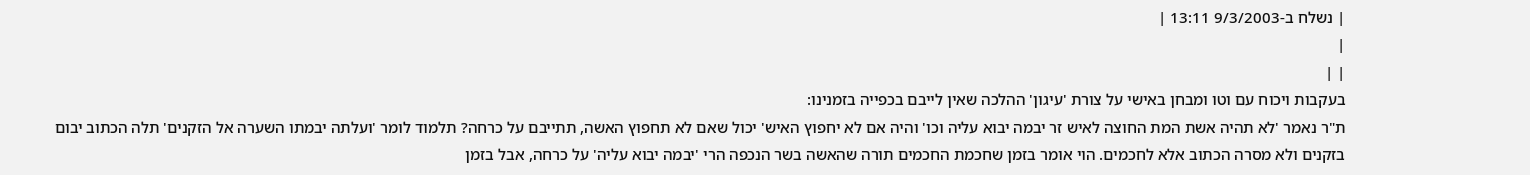| נשלח ב-9/3/2003 13:11 |
|
| |
בעקבות ויכוח עם וטו ומבחן באישי על צורת 'עיגון' ההלכה שאין לייבם בכפייה בזמנינו:
ת"ר נאמר 'לא תהיה אשת המת החוצה לאיש זר יבמה יבוא עליה וכו' והיה אם לא יחפוץ האיש' יכול שאם לא תחפוץ האשה, תתייבם על כרחה? תלמוד לומר 'ועלתה יבמתו השערה אל הזקנים' תלה הכתוב יבום בזקנים ולא מסרה הכתוב אלא לחכמים. הוי אומר בזמן שחכמת החכמים תורה שהאשה בשר הנכפה הרי 'יבמה יבוא עליה' על כרחה, אבל בזמן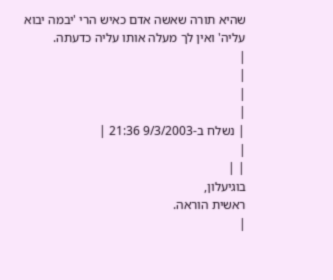שהיא תורה שאשה אדם כאיש הרי 'יבמה יבוא עליה' ואין לך מעלה אותו עליה כדעתה.
|
|
|
|
| נשלח ב-9/3/2003 21:36 |
|
| |
בוגיעלון,
ראשית הוראה.
|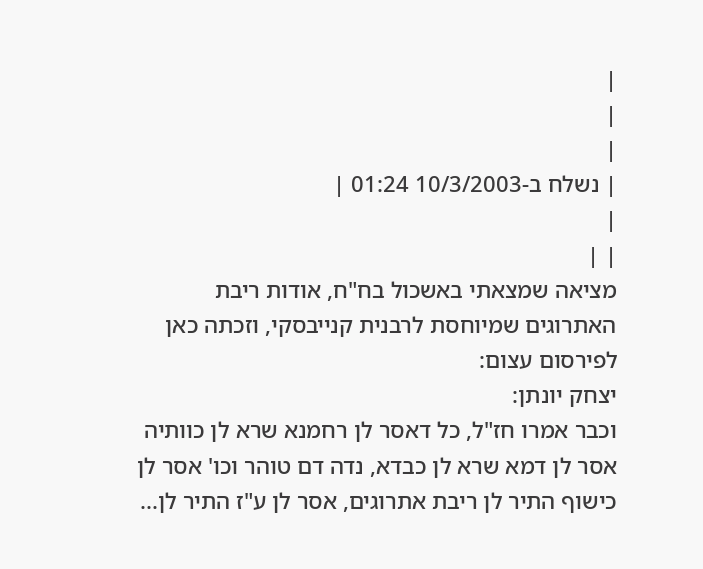|
|
|
| נשלח ב-10/3/2003 01:24 |
|
| |
מציאה שמצאתי באשכול בח"ח, אודות ריבת האתרוגים שמיוחסת לרבנית קנייבסקי, וזכתה כאן לפירסום עצום:
יצחק יונתן:
וכבר אמרו חז"ל, כל דאסר לן רחמנא שרא לן כוותיה אסר לן דמא שרא לן כבדא, נדה דם טוהר וכו' אסר לן כישוף התיר לן ריבת אתרוגים, אסר לן ע"ז התיר לן...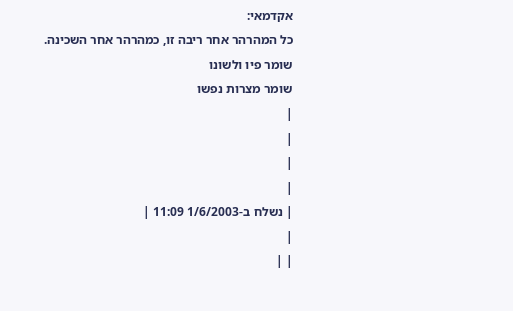אקדמאי:
כל המהרהר אחר ריבה זו, כמהרהר אחר השכינה.
שומר פיו ולשונו
שומר מצרות נפשו
|
|
|
|
| נשלח ב-1/6/2003 11:09 |
|
| |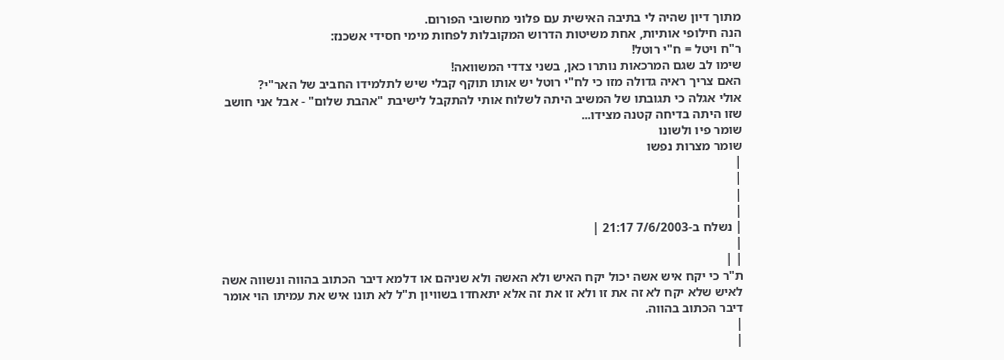מתוך דיון שהיה לי בתיבה האישית עם פלוני מחשובי הפורום.
הנה חילופי אותיות, אחת משיטות הדרוש המקובלות לפחות מימי חסידי אשכנז:
ר"ח ויטל = ח"י רוטל!
שימו לב שגם המרכאות נותרו כאן, בשני צדדי המשוואה!
האם צריך ראיה גדולה מזו כי לח"י רוטל יש אותו תוקף קבלי שיש לתלמידו החביב של האר"י?
אולי אגלה כי תגובתו של המשיב היתה לשלוח אותי להתקבל לישיבת "אהבת שלום" - אבל אני חושב שזו היתה בדיחה קטנה מצידו...
שומר פיו ולשונו
שומר מצרות נפשו
|
|
|
|
| נשלח ב-7/6/2003 21:17 |
|
| |
ת"ר כי יקח איש אשה יכול יקח האיש ולא האשה ולא שניהם או דלמא דיבר הכתוב בהווה ונשווה אשה לאיש שלא יקח לא זה את זו ולא זו את זה אלא יתאחדו בשוויון ת"ל לא תונו איש את עמיתו הוי אומר דיבר הכתוב בהווה.
|
|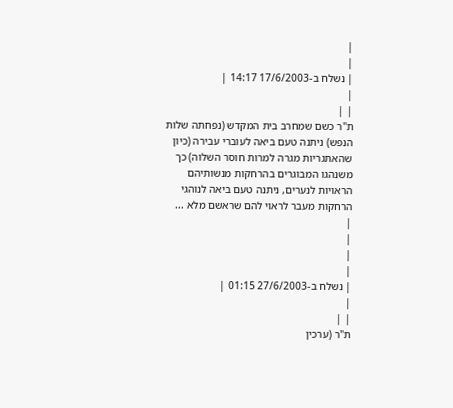|
|
| נשלח ב-17/6/2003 14:17 |
|
| |
ת"ר כשם שמחרב בית המקדש (נפחתה שלות הנפש) ניתנה טעם ביאה לעוברי עבירה (כיון שהאתגריות מגרה למרות חוסר השלוה) כך משנהגו המבוגרים בהרחקות מנשותיהם הראויות לנערים, ניתנה טעם ביאה לנוהגי הרחקות מעבר לראוי להם שראשם מלא ...
|
|
|
|
| נשלח ב-27/6/2003 01:15 |
|
| |
ת"ר (ערכין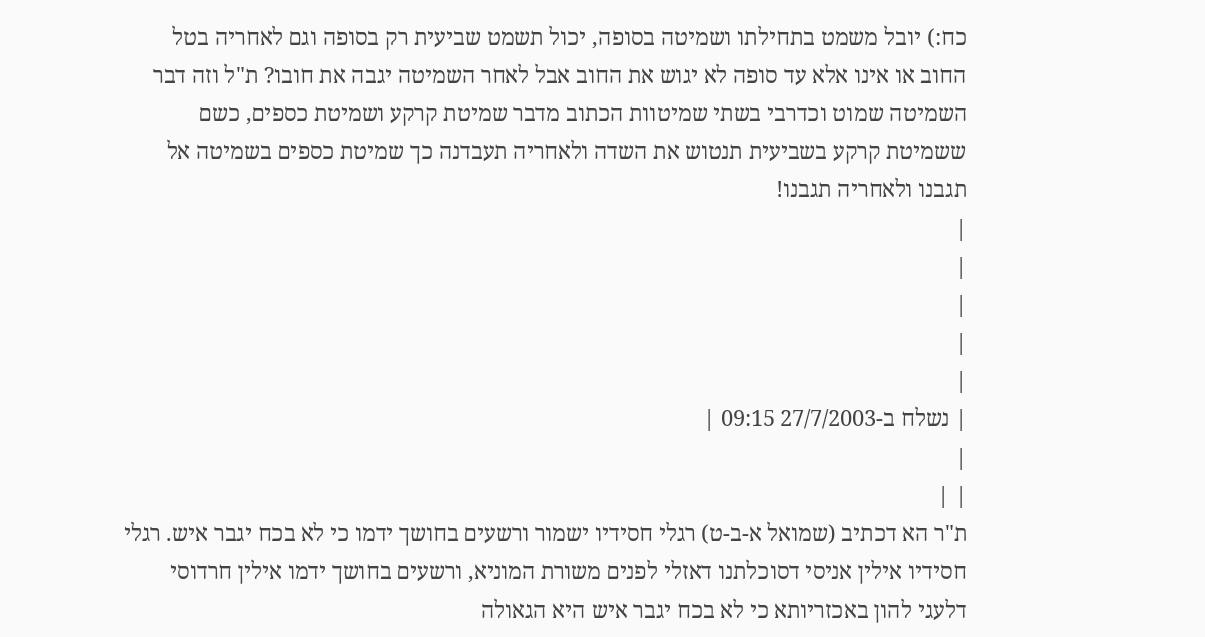כח:) יובל משמט בתחילתו ושמיטה בסופה, יכול תשמט שביעית רק בסופה וגם לאחריה בטל החוב או אינו אלא עד סופה לא יגוש את החוב אבל לאחר השמיטה יגבה את חובו? ת"ל וזה דבר השמיטה שמוט וכדרבי בשתי שמיטוות הכתוב מדבר שמיטת קרקע ושמיטת כספים, כשם ששמיטת קרקע בשביעית תנטוש את השדה ולאחריה תעבדנה כך שמיטת כספים בשמיטה אל תגבנו ולאחריה תגבנו!
|
|
|
|
|
| נשלח ב-27/7/2003 09:15 |
|
| |
ת"ר הא דכתיב (שמואל א-ב-ט) רגלי חסידיו ישמור ורשעים בחושך ידמו כי לא בכח יגבר איש. רגלי חסידיו אילין אניסי דסוכלתנו דאזלי לפנים משורת המוניא, ורשעים בחושך ידמו אילין חרדוסי דלעגי להון באכזריותא כי לא בכח יגבר איש היא הגאולה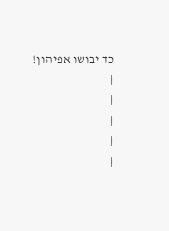כד יבושו אפיהון!
|
|
|
|
|